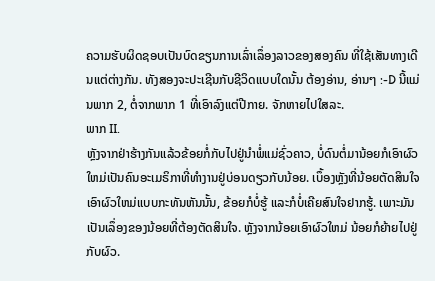ຄວາມຮັບຜິດຊອບເປັນບົດຂຽນການເລົ່າເລຶ່ອງລາວຂອງສອງຄົນ ທີ່ໃຊ້ເສັນທາງເດີນແຕ່ຕ່າງກັນ. ທັງສອງຈະປະເຊີນກັບຊີວິດແບບໃດນັ້ນ ຕ້ອງອ່ານ, ອ່ານໆ :-D ນີ້ແມ່ນພາກ 2, ຕໍ່ຈາກພາກ 1 ທີ່ເອົາລົງແຕ່ປີກາຍ. ຈັກຫາຍໄປໃສລະ.
ພາກ II.
ຫຼັງຈາກຢ່າຮ້າງກັນແລ້ວຂ້ອຍກໍ່ກັບໄປຢູ່ນໍາພໍ່ແມ່ຊົ່ວຄາວ, ບໍ່ດົນຕໍ່ມານ້ອຍກໍເອົາຜົວໃຫມ່ເປັນຄົນອະເມຣິກາທີ່ທໍາງານຢູ່ບ່ອນດຽວກັບນ້ອຍ. ເບຶ້ອງຫຼັງທີ່ນ້ອຍຕັດສິນໃຈເອົາຜົວໃຫມ່ແບບກະທັນຫັນນັ້ນ, ຂ້ອຍກໍບໍ່ຮູ້ ແລະກໍບໍ່ເຄີຍສົນໃຈຢາກຮູ້. ເພາະມັນເປັນເລຶ່ອງຂອງນ້ອຍທີ່ຕ້ອງຕັດສິນໃຈ. ຫຼັງຈາກນ້ອຍເອົາຜົວໃຫມ່ ນ້ອຍກໍຍ້າຍໄປຢູ່ກັບຜົວ.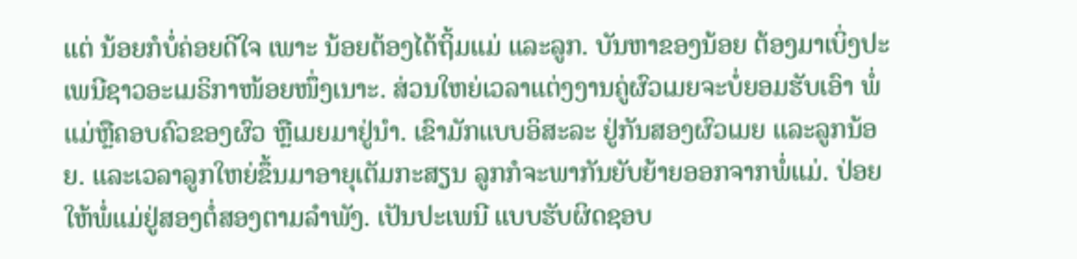ແຕ່ ນ້ອຍກໍບໍ່ຄ່ອຍດີໃຈ ເພາະ ນ້ອຍຕ້ອງໄດ້ຖິ້ມແມ່ ແລະລູກ. ບັນຫາຂອງນ້ອຍ ຕ້ອງມາເບິ່ງປະເພນີຊາວອະເມຣິກາໜ້ອຍໜຶ່ງເນາະ. ສ່ວນໃຫຍ່ເວລາແຕ່ງງານຄູ່ຜົວເມຍຈະບໍ່ຍອມຮັບເອົາ ພໍ່ແມ່ຫຼືຄອບຄົວຂອງຜົວ ຫຼືເມຍມາຢູ່ນໍາ. ເຂົາມັກແບບອິສະລະ ຢູ່ກັນສອງຜົວເມຍ ແລະລູກນ້ອຍ. ແລະເວລາລູກໃຫຍ່ຂຶ້ນມາອາຍຸເຕັມກະສຽນ ລູກກໍຈະພາກັນຍັບຍ້າຍອອກຈາກພໍ່ແມ່. ປ່ອຍໃຫ້ພໍ່ແມ່ຢູ່ສອງຕໍ່ສອງຕາມລໍາພັງ. ເປັນປະເພນີ ແບບຮັບຜິດຊອບ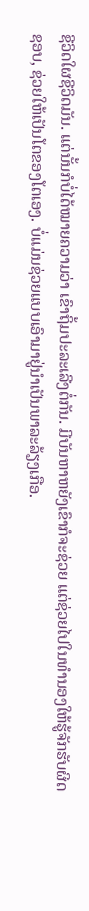ຊີວິດໃຜຊີວິດມັນ. ແຕ່ນັ້ນກໍບໍ່ໄດ້ໝາຍຄວາມວ່າ ເຂົາຖິ້ມປະລະເລີງຕໍ່ກັນ. ມີບັນຫາຫຍັງເຂົາກໍຈະຊ່ວຍ ແຕ່ຊ່ວຍໄປໃນທໍານອງໃຫ້ຮູ້ຈັກຮັບຜິດຊອບ, ຊ່ວຍໃຫ້ເປັນໂຕຂອງໂຕເອງ. ບໍ່ແມ່ນຊ່ວຍແບບເອົາມາຢູ່ນໍາເປັນພາລະລ້ຽງເກືອ.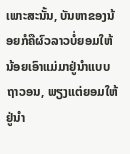ເພາະສະນັ້ນ, ບັນຫາຂອງນ້ອຍກໍຄືຜົວລາວບໍ່ຍອມໃຫ້ນ້ອຍເອົາແມ່ມາຢູ່ນໍາແບບຖາວອນ, ພຽງແຕ່ຍອມໃຫ້ຢູ່ນໍາ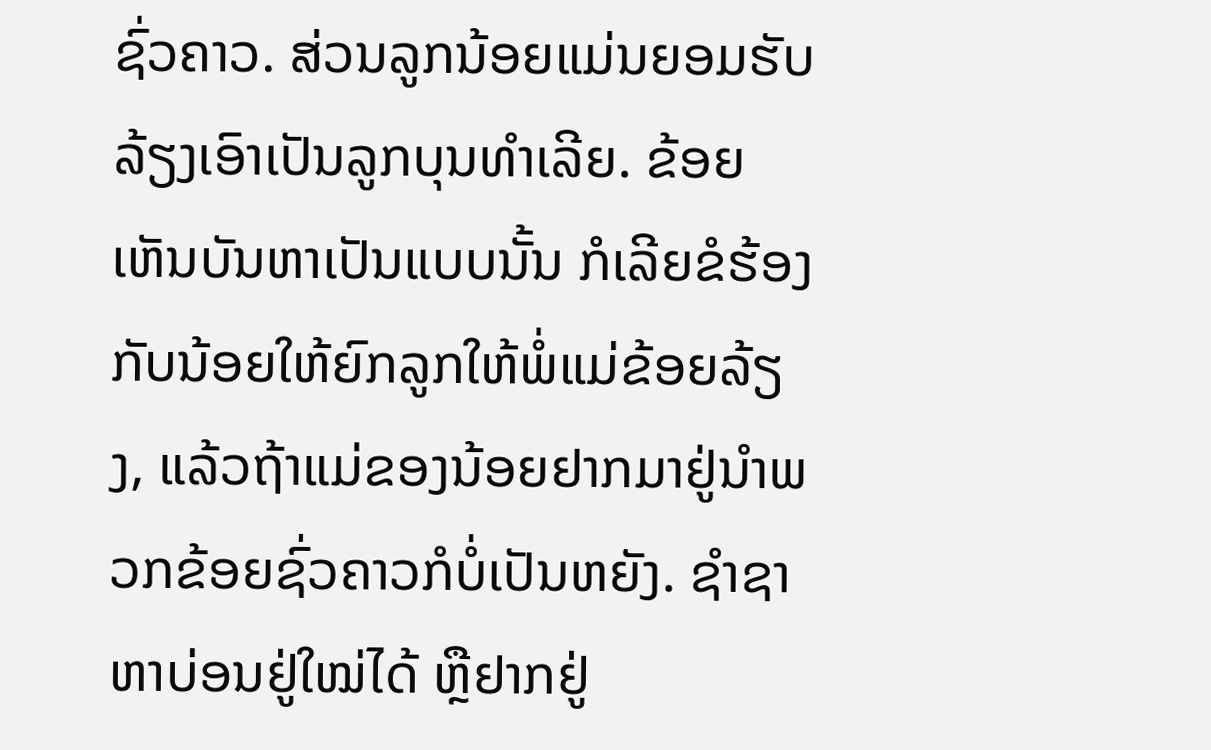ຊົ່ວຄາວ. ສ່ວນລູກນ້ອຍແມ່ນຍອມຮັບລ້ຽງເອົາເປັນລູກບຸນທໍາເລີຍ. ຂ້ອຍເຫັນບັນຫາເປັນແບບນັ້ນ ກໍເລີຍຂໍຮ້ອງກັບນ້ອຍໃຫ້ຍົກລູກໃຫ້ພໍ່ແມ່ຂ້ອຍລ້ຽງ, ແລ້ວຖ້າແມ່ຂອງນ້ອຍຢາກມາຢູ່ນໍາພວກຂ້ອຍຊົ່ວຄາວກໍບໍ່ເປັນຫຍັງ. ຊໍາຊາຫາບ່ອນຢູ່ໃໝ່ໄດ້ ຫຼືຢາກຢູ່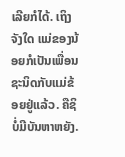ເລີຍກໍໄດ້. ເຖິງຈັງໃດ ແມ່ຂອງນ້ອຍກໍເປັນເພື່ອນຊະນິດກັບແມ່ຂ້ອຍຢູ່ແລ້ວ. ຄືຊິບໍ່ມີບັນຫາຫຍັງ.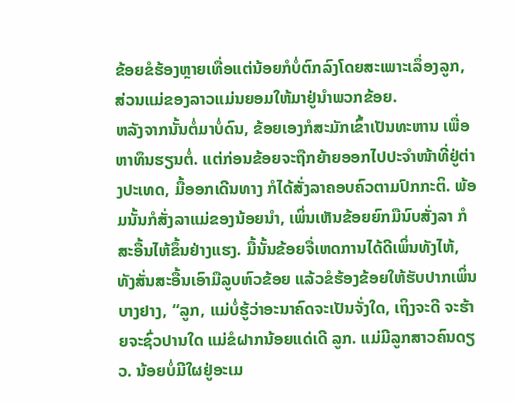ຂ້ອຍຂໍຮ້ອງຫຼາຍເທື່ອແຕ່ນ້ອຍກໍບໍ່ຕົກລົງໂດຍສະເພາະເລຶ່ອງລູກ, ສ່ວນແມ່ຂອງລາວແມ່ນຍອມໃຫ້ມາຢູ່ນໍາພວກຂ້ອຍ.
ຫລັງຈາກນັ້ນຕໍ່ມາບໍ່ດົນ, ຂ້ອຍເອງກໍສະມັກເຂົ້າເປັນທະຫານ ເພື່ອຫາທຶນຮຽນຕໍ່. ແຕ່ກ່ອນຂ້ອຍຈະຖືກຍ້າຍອອກໄປປະຈໍາໜ້າທີ່ຢູ່ຕ່າງປະເທດ, ມື້ອອກເດີນທາງ ກໍໄດ້ສັ່ງລາຄອບຄົວຕາມປົກກະຕິ. ພ້ອມນັ້ນກໍສັ່ງລາແມ່ຂອງນ້ອຍນໍາ, ເພິ່ນເຫັນຂ້ອຍຍົກມືນົບສັ່ງລາ ກໍສະອື້ນໄຫ້ຂຶ້ນຢ່າງແຮງ. ມື້ນັ້ນຂ້ອຍຈື່ເຫດການໄດ້ດີເພິ່ນທັງໄຫ້, ທັງສັ່ນສະອື້ນເອົາມືລູບຫົວຂ້ອຍ ແລ້ວຂໍຮ້ອງຂ້ອຍໃຫ້ຮັບປາກເພິ່ນບາງຢາງ, “ລູກ, ແມ່ບໍ່ຮູ້ວ່າອະນາຄົດຈະເປັນຈັ່ງໃດ, ເຖິງຈະດີ ຈະຮ້າຍຈະຊົ່ວປານໃດ ແມ່ຂໍຝາກນ້ອຍແດ່ເດີ ລູກ. ແມ່ມີລູກສາວຄົນດຽວ. ນ້ອຍບໍ່ມີໃຜຢູ່ອະເມ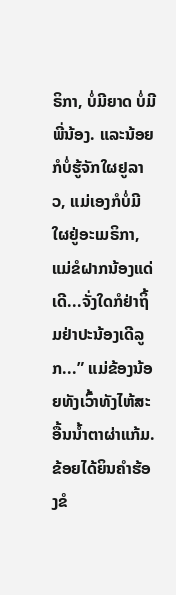ຣິກາ, ບໍ່ມີຍາດ ບໍ່ມີພີ່ນ້ອງ. ແລະນ້ອຍກໍບໍ່ຮູ້ຈັກໃຜຢູລາວ, ແມ່ເອງກໍບໍ່ມີໃຜຢູ່ອະເມຣິກາ, ແມ່ຂໍຝາກນ້ອງແດ່ເດີ...ຈັ່ງໃດກໍຢ່າຖິ້ມຢ່າປະນ້ອງເດີລູກ...” ແມ່ຂ້ອງນ້ອຍທັງເວົ້າທັງໄຫ້ສະອື້ນນໍ້າຕາຜ່າແກ້ມ. ຂ້ອຍໄດ້ຍິນຄໍາຮ້ອງຂໍ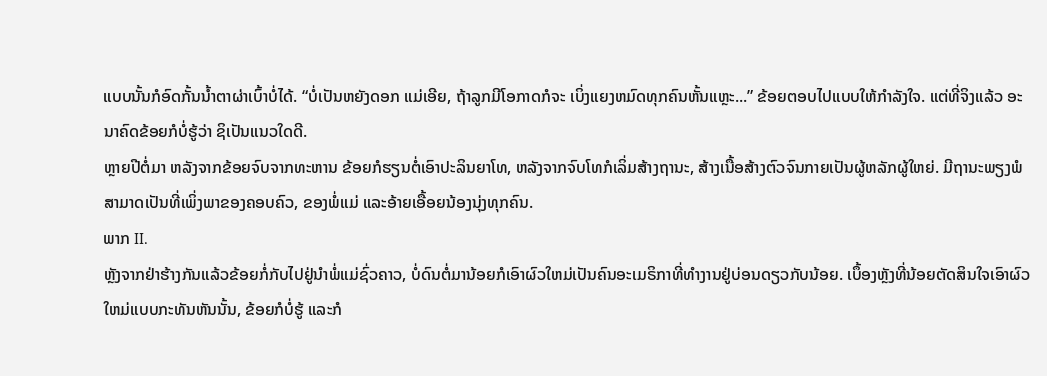ແບບນັ້ນກໍອົດກັ້ນນໍ້າຕາຜ່າເບົ້າບໍ່ໄດ້. “ບໍ່ເປັນຫຍັງດອກ ແມ່ເອີຍ, ຖ້າລູກມີໂອກາດກໍຈະ ເບິ່ງແຍງຫມົດທຸກຄົນຫັ້ນແຫຼະ...” ຂ້ອຍຕອບໄປແບບໃຫ້ກໍາລັງໃຈ. ແຕ່ທີ່ຈິງແລ້ວ ອະນາຄົດຂ້ອຍກໍບໍ່ຮູ້ວ່າ ຊິເປັນແນວໃດດີ.
ຫຼາຍປີຕໍ່ມາ ຫລັງຈາກຂ້ອຍຈົບຈາກທະຫານ ຂ້ອຍກໍຮຽນຕໍ່ເອົາປະລິນຍາໂທ, ຫລັງຈາກຈົບໂທກໍເລິ່ມສ້າງຖານະ, ສ້າງເນື້ອສ້າງຕົວຈົນກາຍເປັນຜູ້ຫລັກຜູ້ໃຫຍ່. ມີຖານະພຽງພໍສາມາດເປັນທີ່ເພິ່ງພາຂອງຄອບຄົວ, ຂອງພໍ່ແມ່ ແລະອ້າຍເອື້ອຍນ້ອງນຸ່ງທຸກຄົນ.
ພາກ II.
ຫຼັງຈາກຢ່າຮ້າງກັນແລ້ວຂ້ອຍກໍ່ກັບໄປຢູ່ນໍາພໍ່ແມ່ຊົ່ວຄາວ, ບໍ່ດົນຕໍ່ມານ້ອຍກໍເອົາຜົວໃຫມ່ເປັນຄົນອະເມຣິກາທີ່ທໍາງານຢູ່ບ່ອນດຽວກັບນ້ອຍ. ເບຶ້ອງຫຼັງທີ່ນ້ອຍຕັດສິນໃຈເອົາຜົວໃຫມ່ແບບກະທັນຫັນນັ້ນ, ຂ້ອຍກໍບໍ່ຮູ້ ແລະກໍ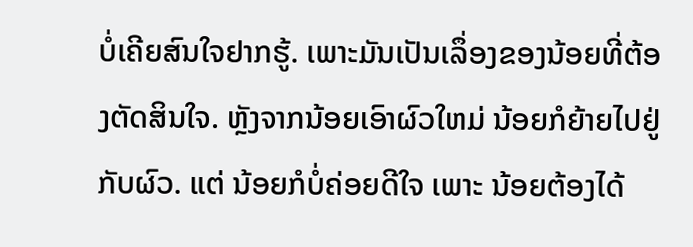ບໍ່ເຄີຍສົນໃຈຢາກຮູ້. ເພາະມັນເປັນເລຶ່ອງຂອງນ້ອຍທີ່ຕ້ອງຕັດສິນໃຈ. ຫຼັງຈາກນ້ອຍເອົາຜົວໃຫມ່ ນ້ອຍກໍຍ້າຍໄປຢູ່ກັບຜົວ. ແຕ່ ນ້ອຍກໍບໍ່ຄ່ອຍດີໃຈ ເພາະ ນ້ອຍຕ້ອງໄດ້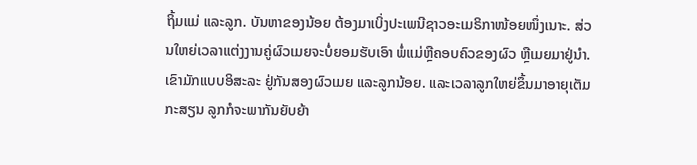ຖິ້ມແມ່ ແລະລູກ. ບັນຫາຂອງນ້ອຍ ຕ້ອງມາເບິ່ງປະເພນີຊາວອະເມຣິກາໜ້ອຍໜຶ່ງເນາະ. ສ່ວນໃຫຍ່ເວລາແຕ່ງງານຄູ່ຜົວເມຍຈະບໍ່ຍອມຮັບເອົາ ພໍ່ແມ່ຫຼືຄອບຄົວຂອງຜົວ ຫຼືເມຍມາຢູ່ນໍາ. ເຂົາມັກແບບອິສະລະ ຢູ່ກັນສອງຜົວເມຍ ແລະລູກນ້ອຍ. ແລະເວລາລູກໃຫຍ່ຂຶ້ນມາອາຍຸເຕັມກະສຽນ ລູກກໍຈະພາກັນຍັບຍ້າ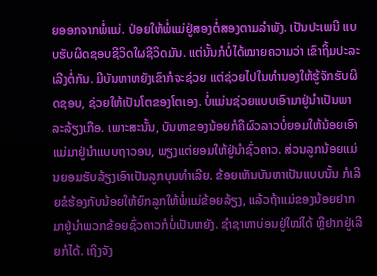ຍອອກຈາກພໍ່ແມ່. ປ່ອຍໃຫ້ພໍ່ແມ່ຢູ່ສອງຕໍ່ສອງຕາມລໍາພັງ. ເປັນປະເພນີ ແບບຮັບຜິດຊອບຊີວິດໃຜຊີວິດມັນ. ແຕ່ນັ້ນກໍບໍ່ໄດ້ໝາຍຄວາມວ່າ ເຂົາຖິ້ມປະລະເລີງຕໍ່ກັນ. ມີບັນຫາຫຍັງເຂົາກໍຈະຊ່ວຍ ແຕ່ຊ່ວຍໄປໃນທໍານອງໃຫ້ຮູ້ຈັກຮັບຜິດຊອບ, ຊ່ວຍໃຫ້ເປັນໂຕຂອງໂຕເອງ. ບໍ່ແມ່ນຊ່ວຍແບບເອົາມາຢູ່ນໍາເປັນພາລະລ້ຽງເກືອ. ເພາະສະນັ້ນ, ບັນຫາຂອງນ້ອຍກໍຄືຜົວລາວບໍ່ຍອມໃຫ້ນ້ອຍເອົາແມ່ມາຢູ່ນໍາແບບຖາວອນ, ພຽງແຕ່ຍອມໃຫ້ຢູ່ນໍາຊົ່ວຄາວ. ສ່ວນລູກນ້ອຍແມ່ນຍອມຮັບລ້ຽງເອົາເປັນລູກບຸນທໍາເລີຍ. ຂ້ອຍເຫັນບັນຫາເປັນແບບນັ້ນ ກໍເລີຍຂໍຮ້ອງກັບນ້ອຍໃຫ້ຍົກລູກໃຫ້ພໍ່ແມ່ຂ້ອຍລ້ຽງ, ແລ້ວຖ້າແມ່ຂອງນ້ອຍຢາກມາຢູ່ນໍາພວກຂ້ອຍຊົ່ວຄາວກໍບໍ່ເປັນຫຍັງ. ຊໍາຊາຫາບ່ອນຢູ່ໃໝ່ໄດ້ ຫຼືຢາກຢູ່ເລີຍກໍໄດ້. ເຖິງຈັງ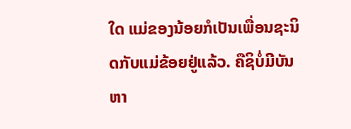ໃດ ແມ່ຂອງນ້ອຍກໍເປັນເພື່ອນຊະນິດກັບແມ່ຂ້ອຍຢູ່ແລ້ວ. ຄືຊິບໍ່ມີບັນຫາ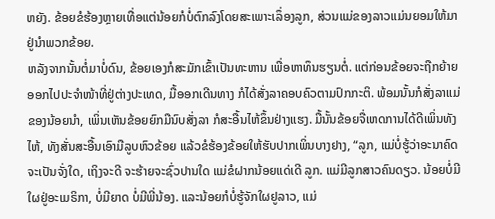ຫຍັງ. ຂ້ອຍຂໍຮ້ອງຫຼາຍເທື່ອແຕ່ນ້ອຍກໍບໍ່ຕົກລົງໂດຍສະເພາະເລຶ່ອງລູກ, ສ່ວນແມ່ຂອງລາວແມ່ນຍອມໃຫ້ມາຢູ່ນໍາພວກຂ້ອຍ.
ຫລັງຈາກນັ້ນຕໍ່ມາບໍ່ດົນ, ຂ້ອຍເອງກໍສະມັກເຂົ້າເປັນທະຫານ ເພື່ອຫາທຶນຮຽນຕໍ່. ແຕ່ກ່ອນຂ້ອຍຈະຖືກຍ້າຍອອກໄປປະຈໍາໜ້າທີ່ຢູ່ຕ່າງປະເທດ, ມື້ອອກເດີນທາງ ກໍໄດ້ສັ່ງລາຄອບຄົວຕາມປົກກະຕິ. ພ້ອມນັ້ນກໍສັ່ງລາແມ່ຂອງນ້ອຍນໍາ, ເພິ່ນເຫັນຂ້ອຍຍົກມືນົບສັ່ງລາ ກໍສະອື້ນໄຫ້ຂຶ້ນຢ່າງແຮງ. ມື້ນັ້ນຂ້ອຍຈື່ເຫດການໄດ້ດີເພິ່ນທັງໄຫ້, ທັງສັ່ນສະອື້ນເອົາມືລູບຫົວຂ້ອຍ ແລ້ວຂໍຮ້ອງຂ້ອຍໃຫ້ຮັບປາກເພິ່ນບາງຢາງ, “ລູກ, ແມ່ບໍ່ຮູ້ວ່າອະນາຄົດຈະເປັນຈັ່ງໃດ, ເຖິງຈະດີ ຈະຮ້າຍຈະຊົ່ວປານໃດ ແມ່ຂໍຝາກນ້ອຍແດ່ເດີ ລູກ. ແມ່ມີລູກສາວຄົນດຽວ. ນ້ອຍບໍ່ມີໃຜຢູ່ອະເມຣິກາ, ບໍ່ມີຍາດ ບໍ່ມີພີ່ນ້ອງ. ແລະນ້ອຍກໍບໍ່ຮູ້ຈັກໃຜຢູລາວ, ແມ່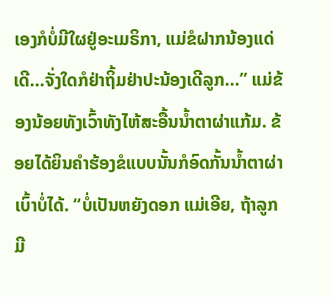ເອງກໍບໍ່ມີໃຜຢູ່ອະເມຣິກາ, ແມ່ຂໍຝາກນ້ອງແດ່ເດີ...ຈັ່ງໃດກໍຢ່າຖິ້ມຢ່າປະນ້ອງເດີລູກ...” ແມ່ຂ້ອງນ້ອຍທັງເວົ້າທັງໄຫ້ສະອື້ນນໍ້າຕາຜ່າແກ້ມ. ຂ້ອຍໄດ້ຍິນຄໍາຮ້ອງຂໍແບບນັ້ນກໍອົດກັ້ນນໍ້າຕາຜ່າເບົ້າບໍ່ໄດ້. “ບໍ່ເປັນຫຍັງດອກ ແມ່ເອີຍ, ຖ້າລູກມີ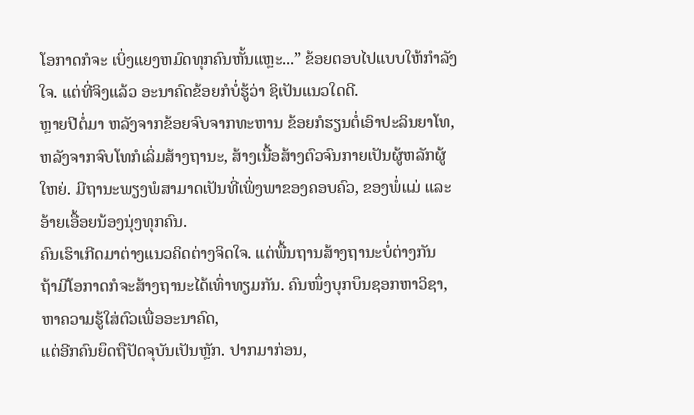ໂອກາດກໍຈະ ເບິ່ງແຍງຫມົດທຸກຄົນຫັ້ນແຫຼະ...” ຂ້ອຍຕອບໄປແບບໃຫ້ກໍາລັງໃຈ. ແຕ່ທີ່ຈິງແລ້ວ ອະນາຄົດຂ້ອຍກໍບໍ່ຮູ້ວ່າ ຊິເປັນແນວໃດດີ.
ຫຼາຍປີຕໍ່ມາ ຫລັງຈາກຂ້ອຍຈົບຈາກທະຫານ ຂ້ອຍກໍຮຽນຕໍ່ເອົາປະລິນຍາໂທ, ຫລັງຈາກຈົບໂທກໍເລິ່ມສ້າງຖານະ, ສ້າງເນື້ອສ້າງຕົວຈົນກາຍເປັນຜູ້ຫລັກຜູ້ໃຫຍ່. ມີຖານະພຽງພໍສາມາດເປັນທີ່ເພິ່ງພາຂອງຄອບຄົວ, ຂອງພໍ່ແມ່ ແລະອ້າຍເອື້ອຍນ້ອງນຸ່ງທຸກຄົນ.
ຄົນເຮົາເກີດມາຕ່າງແນວຄິດຕ່າງຈິດໃຈ. ແຕ່ພື້ນຖານສ້າງຖານະບໍ່ຕ່າງກັນ
ຖ້າມີໂອກາດກໍຈະສ້າງຖານະໄດ້ເທົ່າທຽມກັນ. ຄົນໜຶ່ງບຸກບຶນຊອກຫາວິຊາ, ຫາຄວາມຮູ້ໃສ່ຕົວເພື່ອອະນາຄົດ,
ແຕ່ອີກຄົນຍຶດຖືປັດຈຸບັນເປັນຫຼັກ. ປາກມາກ່ອນ,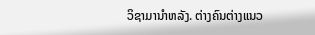ວິຊາມານໍາຫລັງ. ຕ່າງຄົນຕ່າງແນວ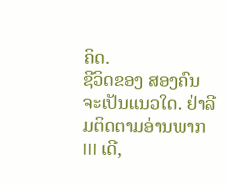ຄິດ.
ຊີວິດຂອງ ສອງຄົນຈະເປັນແນວໃດ. ຢ່າລີມຕິດຕາມອ່ານພາກ III ເດີ,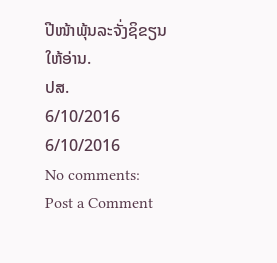ປີໜ້າພຸ້ນລະຈັ່ງຊິຂຽນໃຫ້ອ່ານ.
ປສ.
6/10/2016
6/10/2016
No comments:
Post a Comment